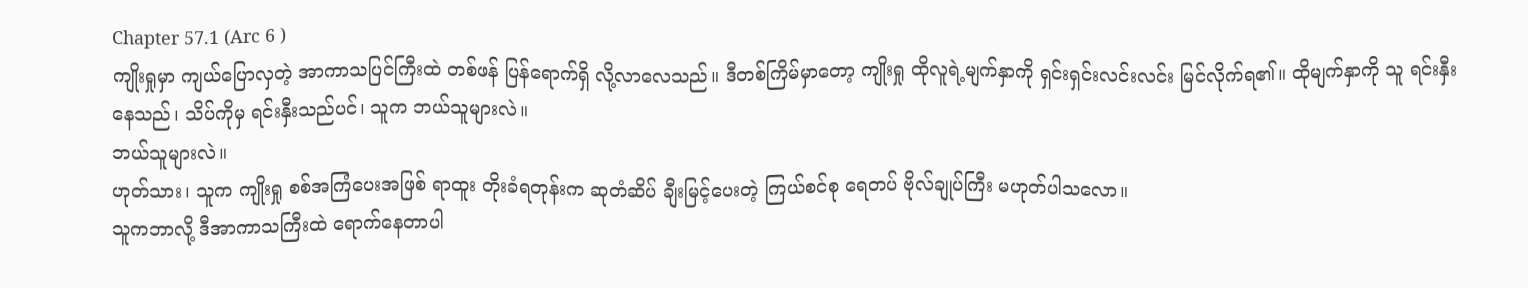Chapter 57.1 (Arc 6 )
ကျိုးရှုမှာ ကျယ်ပြောလှတဲ့ အာကာသပြင်ကြီးထဲ တစ်ဖန် ပြန်ရောက်ရှိ လို့လာလေသည်။ ဒီတစ်ကြိမ်မှာတော့ ကျိုးရှု ထိုလူရဲ့မျက်နှာကို ရှင်းရှင်းလင်းလင်း မြင်လိုက်ရ၏။ ထိုမျက်နှာကို သူ ရင်းနှီးနေသည်၊ သိပ်ကိုမှ ရင်းနှီးသည်ပင်၊ သူက ဘယ်သူများလဲ။
ဘယ်သူများလဲ။
ဟုတ်သား၊ သူက ကျိုးရှု စစ်အကြံပေးအဖြစ် ရာထူး တိုးခံရတုန်းက ဆုတံဆိပ် ချီးမြင့်ပေးတဲ့ ကြယ်စင်စု ရေတပ် ဗိုလ်ချုပ်ကြီး မဟုတ်ပါသလော။
သူကဘာလို့ ဒီအာကာသကြီးထဲ ရောက်နေတာပါ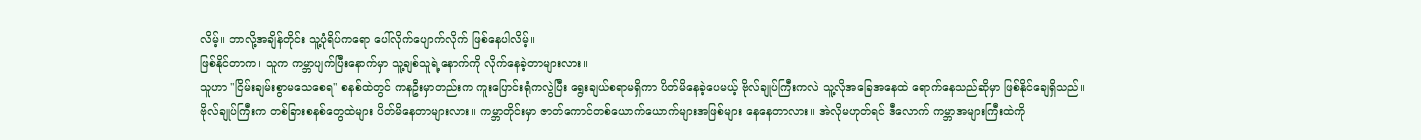လိမ့်။ ဘာလို့အချိန်တိုင်း သူ့ပုံရိပ်ကရော ပေါ်လိုက်ပျောက်လိုက် ဖြစ်နေပါလိမ့်။
ဖြစ်နိုင်တာက၊ သူက ကမ္ဘာပျက်ပြီးနောက်မှာ သူ့ချစ်သူရဲ့နောက်ကို လိုက်နေခဲ့တာများလား။
သူဟာ "ငြိမ်းချမ်းစွာမသေစေရ" စနစ်ထဲတွင် ကနဦးမှာတည်းက ကူးပြောင်းရုံကလွဲပြီး ရွေးချယ်စရာမရှိကာ ပိတ်မိနေခဲ့ပေမယ့် ဗိုလ်ချုပ်ကြီးကလဲ သူ့လိုအခြေအနေထဲ ရောက်နေသည်ဆိုမှာ ဖြစ်နိုင်ချေရှိသည်။
ဗိုလ်ချုပ်ကြီးက တစ်ခြားစနစ်တွေထဲများ ပိတ်မိနေတာများလား။ ကမ္ဘာတိုင်းမှာ ဇာတ်ကောင်တစ်ယောက်ယောက်များအဖြစ်များ နေနေတာလား။ အဲလိုမဟုတ်ရင် ဒီလောက် ကမ္ဘာအများကြီးထဲကို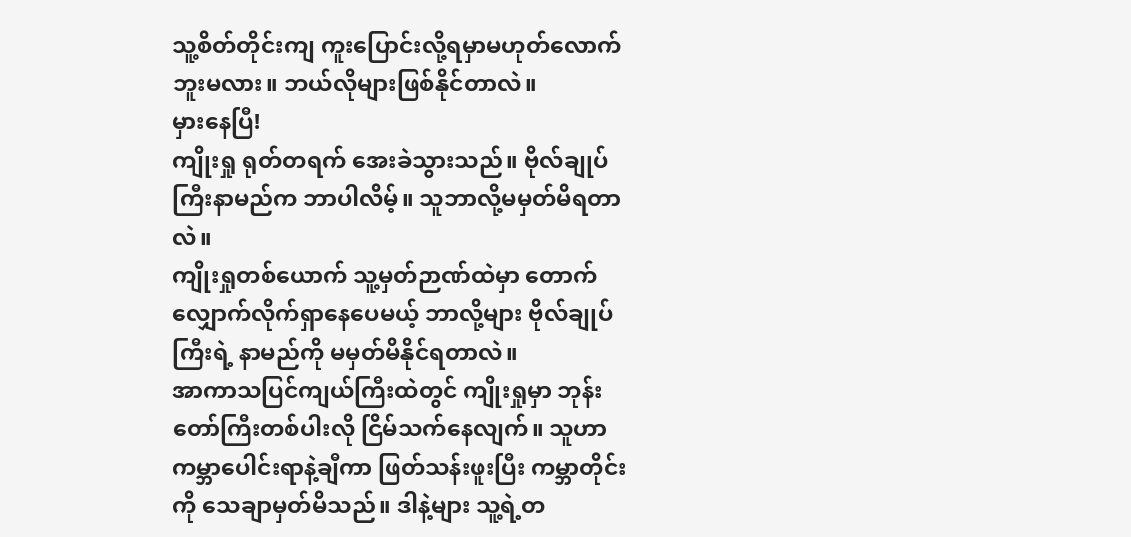သူ့စိတ်တိုင်းကျ ကူးပြောင်းလို့ရမှာမဟုတ်လောက်ဘူးမလား။ ဘယ်လိုများဖြစ်နိုင်တာလဲ။
မှားနေပြီ!
ကျိုးရှု ရုတ်တရက် အေးခဲသွားသည်။ ဗိုလ်ချုပ်ကြီးနာမည်က ဘာပါလိမ့်။ သူဘာလို့မမှတ်မိရတာလဲ။
ကျိုးရှုတစ်ယောက် သူ့မှတ်ဉာဏ်ထဲမှာ တောက်လျှောက်လိုက်ရှာနေပေမယ့် ဘာလို့များ ဗိုလ်ချုပ်ကြီးရဲ့ နာမည်ကို မမှတ်မိနိုင်ရတာလဲ။
အာကာသပြင်ကျယ်ကြီးထဲတွင် ကျိုးရှုမှာ ဘုန်းတော်ကြီးတစ်ပါးလို ငြိမ်သက်နေလျက်။ သူဟာကမ္ဘာပေါင်းရာနဲ့ချီကာ ဖြတ်သန်းဖူးပြီး ကမ္ဘာတိုင်းကို သေချာမှတ်မိသည်။ ဒါနဲ့များ သူ့ရဲ့တ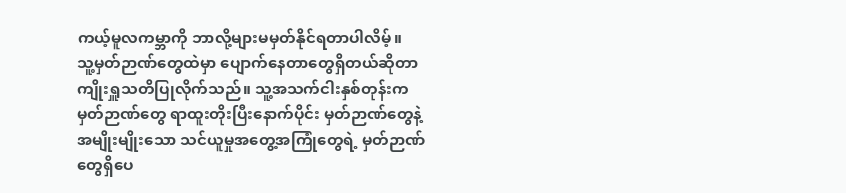ကယ့်မူလကမ္ဘာကို ဘာလို့များမမှတ်နိုင်ရတာပါလိမ့်။
သူ့မှတ်ဉာဏ်တွေထဲမှာ ပျောက်နေတာတွေရှိတယ်ဆိုတာ ကျိုးရှူသတိပြုလိုက်သည်။ သူ့အသက်ငါးနှစ်တုန်းက မှတ်ဉာဏ်တွေ ရာထူးတိုးပြီးနောက်ပိုင်း မှတ်ဉာဏ်တွေနဲ့ အမျိုးမျိုးသော သင်ယူမှုအတွေ့အကြုံတွေရဲ့ မှတ်ဉာဏ်တွေရှိပေ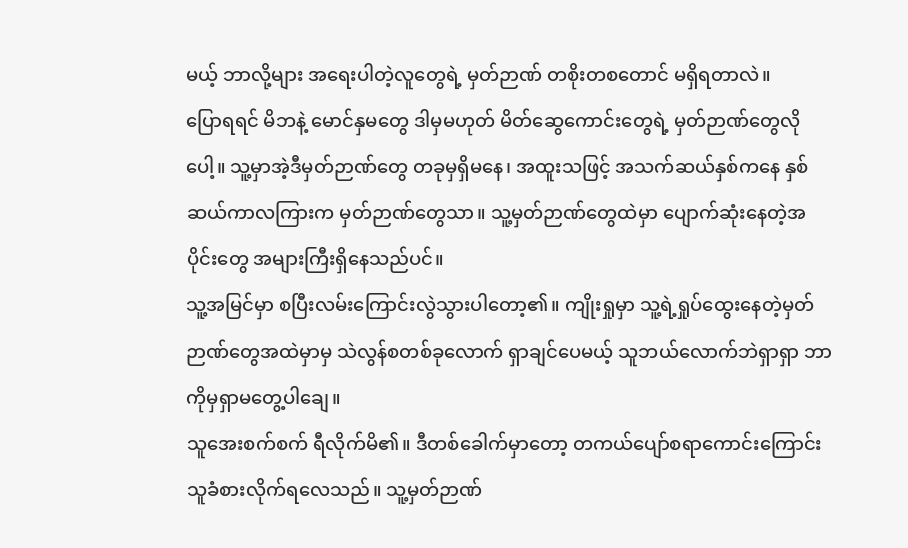မယ့် ဘာလို့များ အရေးပါတဲ့လူတွေရဲ့ မှတ်ဉာဏ် တစိုးတစတောင် မရှိရတာလဲ။
ပြောရရင် မိဘနဲ့ မောင်နှမတွေ ဒါမှမဟုတ် မိတ်ဆွေကောင်းတွေရဲ့ မှတ်ဉာဏ်တွေလိုပေါ့။ သူ့မှာအဲ့ဒီမှတ်ဉာဏ်တွေ တခုမှရှိမနေ၊ အထူးသဖြင့် အသက်ဆယ်နှစ်ကနေ နှစ်ဆယ်ကာလကြားက မှတ်ဉာဏ်တွေသာ။ သူ့မှတ်ဉာဏ်တွေထဲမှာ ပျောက်ဆုံးနေတဲ့အပိုင်းတွေ အများကြီးရှိနေသည်ပင်။
သူ့အမြင်မှာ စပြီးလမ်းကြောင်းလွဲသွားပါတော့၏။ ကျိုးရှုမှာ သူ့ရဲ့ရှုပ်ထွေးနေတဲ့မှတ်ဉာဏ်တွေအထဲမှာမှ သဲလွန်စတစ်ခုလောက် ရှာချင်ပေမယ့် သူဘယ်လောက်ဘဲရှာရှာ ဘာကိုမှရှာမတွေ့ပါချေ။
သူအေးစက်စက် ရီလိုက်မိ၏။ ဒီတစ်ခေါက်မှာတော့ တကယ်ပျော်စရာကောင်းကြောင်း သူခံစားလိုက်ရလေသည်။ သူ့မှတ်ဉာဏ်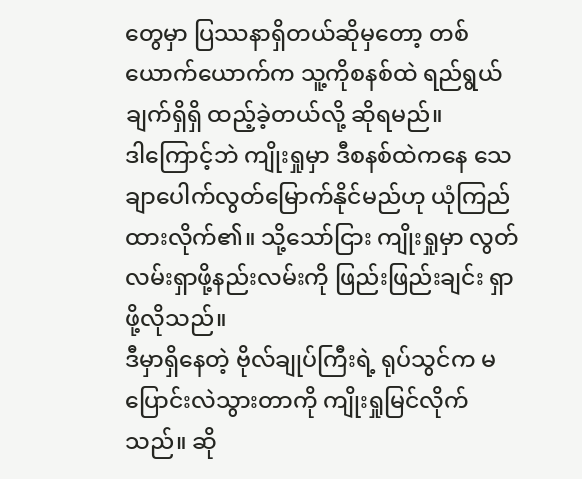တွေမှာ ပြဿနာရှိတယ်ဆိုမှတော့ တစ်ယောက်ယောက်က သူ့ကိုစနစ်ထဲ ရည်ရွယ်ချက်ရှိရှိ ထည့်ခဲ့တယ်လို့ ဆိုရမည်။
ဒါကြောင့်ဘဲ ကျိုးရှုမှာ ဒီစနစ်ထဲကနေ သေချာပေါက်လွတ်မြောက်နိုင်မည်ဟု ယုံကြည်ထားလိုက်၏။ သို့သော်ငြား ကျိုးရှုမှာ လွတ်လမ်းရှာဖို့နည်းလမ်းကို ဖြည်းဖြည်းချင်း ရှာဖို့လိုသည်။
ဒီမှာရှိနေတဲ့ ဗိုလ်ချုပ်ကြီးရဲ့ ရုပ်သွင်က မပြောင်းလဲသွားတာကို ကျိုးရှုမြင်လိုက်သည်။ ဆို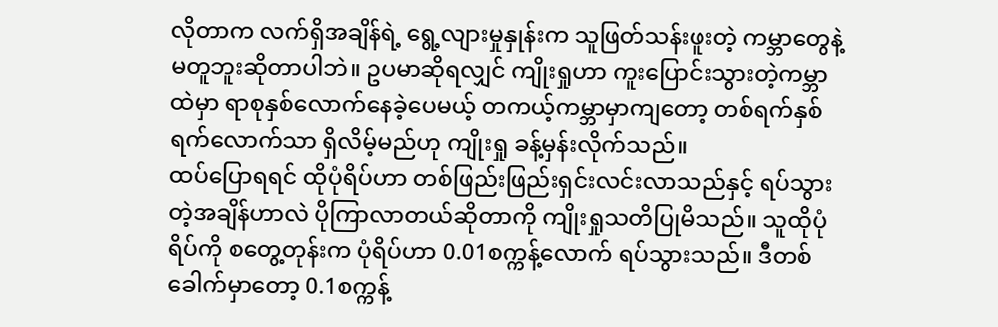လိုတာက လက်ရှိအချိန်ရဲ့ ရွေ့လျားမှုနှုန်းက သူဖြတ်သန်းဖူးတဲ့ ကမ္ဘာတွေနဲ့ မတူဘူးဆိုတာပါဘဲ။ ဥပမာဆိုရလျှင် ကျိုးရှုဟာ ကူးပြောင်းသွားတဲ့ကမ္ဘာထဲမှာ ရာစုနှစ်လောက်နေခဲ့ပေမယ့် တကယ့်ကမ္ဘာမှာကျတော့ တစ်ရက်နှစ်ရက်လောက်သာ ရှိလိမ့်မည်ဟု ကျိုးရှု ခန့်မှန်းလိုက်သည်။
ထပ်ပြောရရင် ထိုပုံရိပ်ဟာ တစ်ဖြည်းဖြည်းရှင်းလင်းလာသည်နှင့် ရပ်သွားတဲ့အချိန်ဟာလဲ ပိုကြာလာတယ်ဆိုတာကို ကျိုးရှုသတိပြုမိသည်။ သူထိုပုံရိပ်ကို စတွေ့တုန်းက ပုံရိပ်ဟာ 0.01စက္ကန့်လောက် ရပ်သွားသည်။ ဒီတစ်ခေါက်မှာတော့ 0.1စက္ကန့်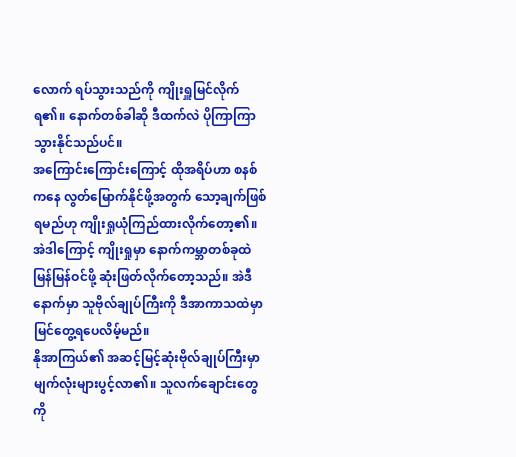လောက် ရပ်သွားသည်ကို ကျိုးရှူမြင်လိုက်ရ၏။ နောက်တစ်ခါဆို ဒီထက်လဲ ပိုကြာကြာသွားနိုင်သည်ပင်။
အကြောင်းကြောင်းကြောင့် ထိုအရိပ်ဟာ စနစ်ကနေ လွတ်မြောက်နိုင်ဖို့အတွက် သော့ချက်ဖြစ်ရမည်ဟု ကျိုးရှုယုံကြည်ထားလိုက်တော့၏။
အဲဒါကြောင့် ကျိုးရှုမှာ နောက်ကမ္ဘာတစ်ခုထဲ မြန်မြန်ဝင်ဖို့ ဆုံးဖြတ်လိုက်တော့သည်။ အဲဒီနောက်မှာ သူဗိုလ်ချုပ်ကြီးကို ဒီအာကာသထဲမှာ မြင်တွေ့ရပေလိမ့်မည်။
နိုအာကြယ်၏ အဆင့်မြင့်ဆုံးဗိုလ်ချုပ်ကြီးမှာ မျက်လုံးများပွင့်လာ၏။ သူလက်ချောင်းတွေကို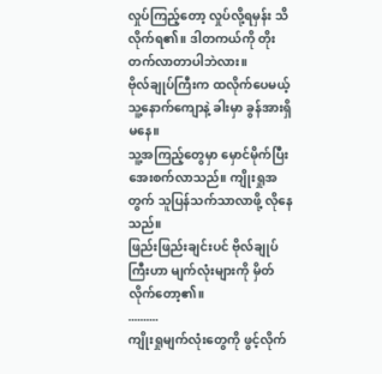လှုပ်ကြည့်တော့ လှုပ်လို့ရမှန်း သိလိုက်ရ၏။ ဒါတကယ်ကို တိုးတက်လာတာပါဘဲလား။
ဗိုလ်ချုပ်ကြီးက ထလိုက်ပေမယ့် သူ့နောက်ကျောနဲ့ ခါးမှာ ခွန်အားရှိမနေ။
သူ့အကြည့်တွေမှာ မှောင်မိုက်ပြီး အေးစက်လာသည်။ ကျိုးရှုအတွက် သူပြန်သက်သာလာဖို့ လိုနေသည်။
ဖြည်းဖြည်းချင်းပင် ဗိုလ်ချုပ်ကြီးဟာ မျက်လုံးများကို မှိတ်လိုက်တော့၏။
..........
ကျိုးရှုမျက်လုံးတွေကို ဖွင့်လိုက်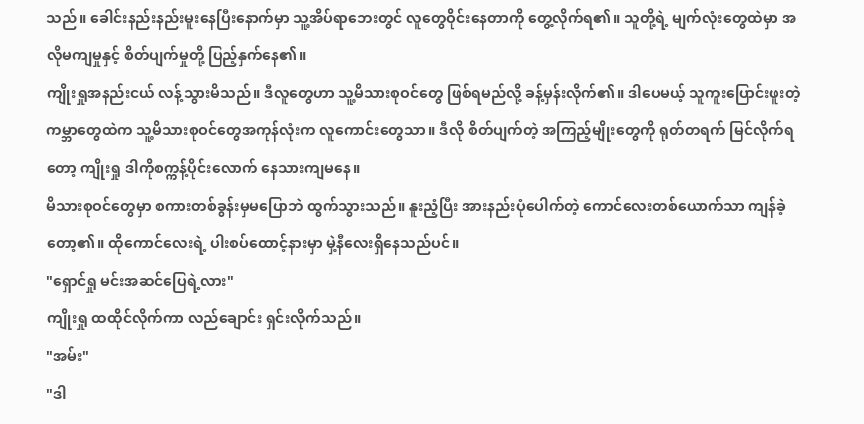သည်။ ခေါင်းနည်းနည်းမူးနေပြီးနောက်မှာ သူ့အိပ်ရာဘေးတွင် လူတွေဝိုင်းနေတာကို တွေ့လိုက်ရ၏။ သူတို့ရဲ့ မျက်လုံးတွေထဲမှာ အလိုမကျမှုနှင့် စိတ်ပျက်မှုတို့ ပြည့်နှက်နေ၏။
ကျိုးရှုအနည်းငယ် လန့်သွားမိသည်။ ဒီလူတွေဟာ သူ့မိသားစုဝင်တွေ ဖြစ်ရမည်လို့ ခန့်မှန်းလိုက်၏။ ဒါပေမယ့် သူကူးပြောင်းဖူးတဲ့ ကမ္ဘာတွေထဲက သူ့မိသားစုဝင်တွေအကုန်လုံးက လူကောင်းတွေသာ။ ဒီလို စိတ်ပျက်တဲ့ အကြည့်မျိုးတွေကို ရုတ်တရက် မြင်လိုက်ရတော့ ကျိုးရှု ဒါကိုစက္ကန့်ပိုင်းလောက် နေသားကျမနေ။
မိသားစုဝင်တွေမှာ စကားတစ်ခွန်းမှမပြောဘဲ ထွက်သွားသည်။ နူးညံ့ပြီး အားနည်းပုံပေါက်တဲ့ ကောင်လေးတစ်ယောက်သာ ကျန်ခဲ့တော့၏။ ထိုကောင်လေးရဲ့ ပါးစပ်ထောင့်နားမှာ မှဲ့နီလေးရှိနေသည်ပင်။
"ရှောင်ရှု မင်းအဆင်ပြေရဲ့လား"
ကျိုးရှု ထထိုင်လိုက်ကာ လည်ချောင်း ရှင်းလိုက်သည်။
"အမ်း"
"ဒါ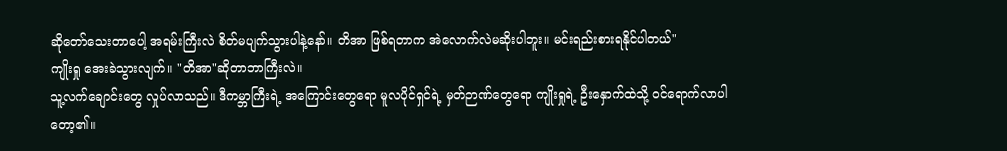ဆိုတော်သေးတာပေါ့ အရမ်းကြီးလဲ စိတ်မပျက်သွားပါနဲ့နော်။ တိအာ ဖြစ်ရတာက အဲလောက်လဲမဆိုးပါဘူး။ မင်းရည်းစားရနိုင်ပါတယ်"
ကျိုးရှု အေးခဲသွားလျက်။ "တိအာ"ဆိုတာဘာကြီးလဲ။
သူ့လက်ချောင်းတွေ လှုပ်လာသည်။ ဒီကမ္ဘာကြီးရဲ့ အကြောင်းတွေရော မူလပိုင်ရှင်ရဲ့ မှတ်ဉာဏ်တွေရော ကျိုးရှုရဲ့ ဦးနှောက်ထဲသို့ ဝင်ရောက်လာပါတော့၏။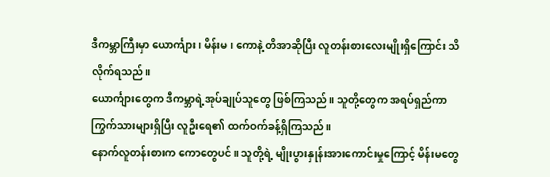ဒီကမ္ဘာကြီးမှာ ယောင်္ကျား၊ မိန်းမ၊ ကောနဲ့ တိအာဆိုပြီး လူတန်းစားလေးမျိုးရှိကြောင်း သိလိုက်ရသည်။
ယောင်္ကျားတွေက ဒီကမ္ဘာရဲ့အုပ်ချုပ်သူတွေ ဖြစ်ကြသည်။ သူတို့တွေက အရပ်ရှည်ကာ ကြွက်သားများရှိပြီး လူဦးရေ၏ ထက်ဝက်ခန့်ရှိကြသည်။
နောက်လူတန်းစားက ကောတွေပင်။ သူတို့ရဲ့ မျိုးပွားနှုန်းအားကောင်းမှုကြောင့် မိန်းမတွေ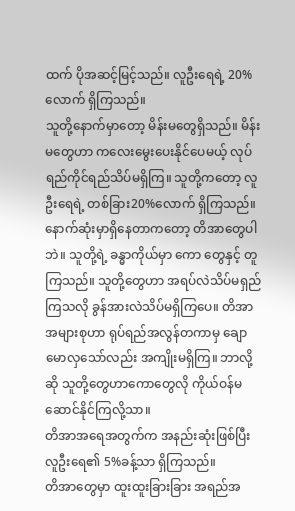ထက် ပိုအဆင့်မြင့်သည်။ လူဦးရေရဲ့ 20%လောက် ရှိကြသည်။
သူတို့နောက်မှာတော့ မိန်းမတွေရှိသည်။ မိန်းမတွေဟာ ကလေးမွေးပေးနိုင်ပေမယ့် လုပ်ရည်ကိုင်ရည်သိပ်မရှိကြ။ သူတို့ကတော့ လူဦးရေရဲ့ တစ်ခြား20%လောက် ရှိကြသည်။
နောက်ဆုံးမှာရှိနေတာကတော့ တိအာတွေပါဘဲ။ သူတို့ရဲ့ ခန္ဓာကိုယ်မှာ ကော တွေနှင့် တူကြသည်။ သူတို့တွေဟာ အရပ်လဲသိပ်မရှည်ကြသလို ခွန်အားလဲသိပ်မရှိကြပေ။ တိအာအများစုဟာ ရုပ်ရည်အလွန်တကာမှ ချောမောလှသော်လည်း အကျိုးမရှိကြ။ ဘာလို့ဆို သူတို့တွေဟာကောတွေလို ကိုယ်ဝန်မဆောင်နိုင်ကြလို့သာ။
တိအာအရေအတွက်က အနည်းဆုံးဖြစ်ပြီး လူဦးရေ၏ 5%ခန့်သာ ရှိကြသည်။
တိအာတွေမှာ ထူးထူးခြားခြား အရည်အ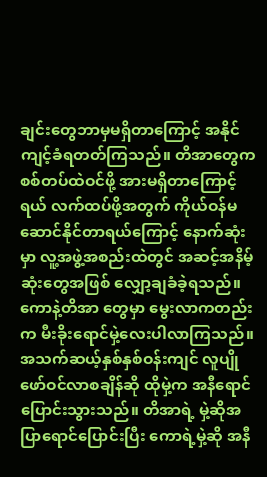ချင်းတွေဘာမှမရှိတာကြောင့် အနိုင်ကျင့်ခံရတတ်ကြသည်။ တိအာတွေက စစ်တပ်ထဲဝင်ဖို့ အားမရှိတာကြောင့်ရယ် လက်ထပ်ဖို့အတွက် ကိုယ်ဝန်မဆောင်နိုင်တာရယ်ကြောင့် နောက်ဆုံးမှာ လူ့အဖွဲ့အစည်းထဲတွင် အဆင့်အနိမ့်ဆုံးတွေအဖြစ် လျှော့ချခံခဲ့ရသည်။
ကောနဲ့တိအာ တွေမှာ မွေးလာကတည်းက မီးခိုးရောင်မှဲ့လေးပါလာကြသည်။ အသက်ဆယ့်နှစ်နှစ်ဝန်းကျင် လူပျိုဖော်ဝင်လာစချိန်ဆို ထိုမှဲ့က အနီရောင်ပြောင်းသွားသည်။ တိအာရဲ့ မှဲ့ဆိုအပြာရောင်ပြောင်းပြီး ကောရဲ့မှဲ့ဆို အနီ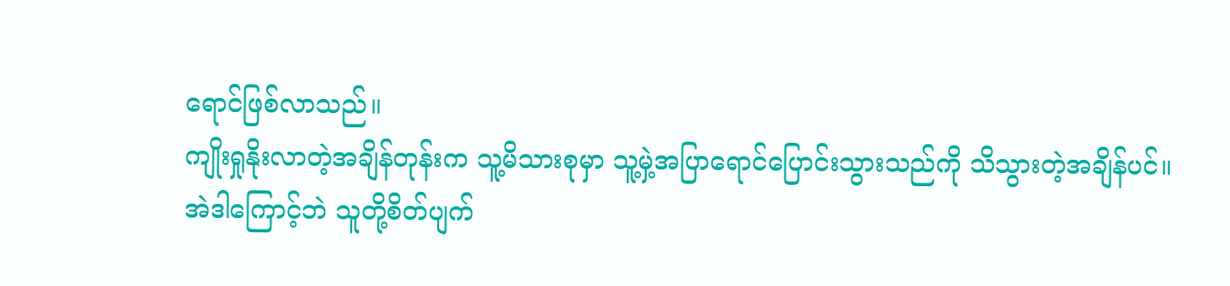ရောင်ဖြစ်လာသည်။
ကျိုးရှုနိုးလာတဲ့အချိန်တုန်းက သူ့မိသားစုမှာ သူ့မှဲ့အပြာရောင်ပြောင်းသွားသည်ကို သိသွားတဲ့အချိန်ပင်။
အဲဒါကြောင့်ဘဲ သူတို့စိတ်ပျက်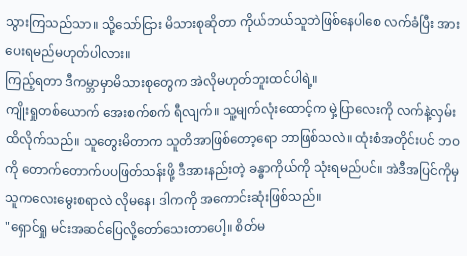သွားကြသည်သာ။ သို့သော်ငြား မိသားစုဆိုတာ ကိုယ်ဘယ်သူဘဲဖြစ်နေပါစေ လက်ခံပြီး အားပေးရမည်မဟုတ်ပါလား။
ကြည့်ရတာ ဒီကမ္ဘာမှာမိသားစုတွေက အဲလိုမဟုတ်ဘူးထင်ပါရဲ့။
ကျိုးရှုတစ်ယောက် အေးစက်စက် ရီလျက်။ သူ့မျက်လုံးထောင့်က မှဲ့ပြာလေးကို လက်နဲ့လှမ်းထိလိုက်သည်။ သူတွေးမိတာက သူတိအာဖြစ်တော့ရော ဘာဖြစ်သလဲ။ ထုံးစံအတိုင်းပင် ဘဝကို တောက်တောက်ပပဖြတ်သန်းဖို့ ဒီအားနည်းတဲ့ ခန္ဓာကိုယ်ကို သုံးရမည်ပင်။ အဲဒီအပြင်ကိုမှ သူကလေးမွေးစရာလဲ လိုမနေ၊ ဒါကကို အကောင်းဆုံးဖြစ်သည်။
"ရှောင်ရှု မင်းအဆင်ပြေလို့တော်သေးတာပေါ့။ စိတ်မ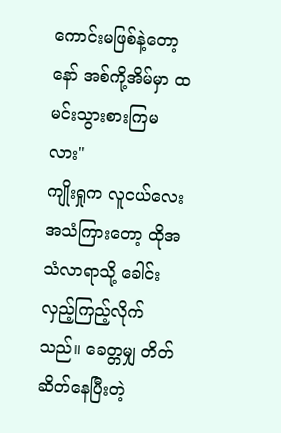ကောင်းမဖြစ်နဲ့တော့နော် အစ်ကို့အိမ်မှာ ထမင်းသွားစားကြမလား"
ကျိုးရှုက လူငယ်လေးအသံကြားတော့ ထိုအသံလာရာသို့ ခေါင်းလှည့်ကြည့်လိုက်သည်။ ခေတ္တမျှ တိတ်ဆိတ်နေပြီးတဲ့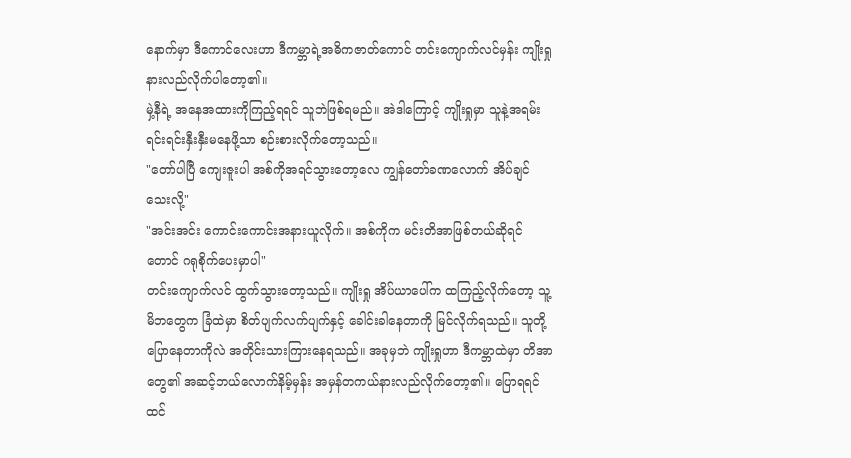နောက်မှာ ဒီကောင်လေးဟာ ဒီကမ္ဘာရဲ့အဓိကဇာတ်ကောင် တင်းကျောက်လင်မှန်း ကျိုးရှုနားလည်လိုက်ပါတော့၏။
မှဲ့နီရဲ့ အနေအထားကိုကြည့်ရရင် သူဘဲဖြစ်ရမည်။ အဲဒါကြောင့် ကျိုးရှုမှာ သူနဲ့အရမ်းရင်းရင်းနှီးနှီးမနေဖို့သာ စဉ်းစားလိုက်တော့သည်။
"တော်ပါပြီ ကျေးဇူးပါ အစ်ကိုအရင်သွားတော့လေ ကျွန်တော်ခဏလောက် အိပ်ချင်သေးလို့"
"အင်းအင်း ကောင်းကောင်းအနားယူလိုက်။ အစ်ကိုက မင်းတိအာဖြစ်တယ်ဆိုရင်တောင် ဂရုစိုက်ပေးမှာပါ"
တင်းကျောက်လင် ထွက်သွားတော့သည်။ ကျိုးရှု အိပ်ယာပေါ်က ထကြည့်လိုက်တော့ သူ့မိဘတွေက ခြံထဲမှာ စိတ်ပျက်လက်ပျက်နှင့် ခေါင်းခါနေတာကို မြင်လိုက်ရသည်။ သူတို့ပြောနေတာကိုလဲ အတိုင်းသားကြားနေရသည်။ အခုမှဘဲ ကျိုးရှုဟာ ဒီကမ္ဘာထဲမှာ တိအာတွေ၏ အဆင့်ဘယ်လောက်နိမ့်မှန်း အမှန်တကယ်နားလည်လိုက်တော့၏။ ပြောရရင် ထင်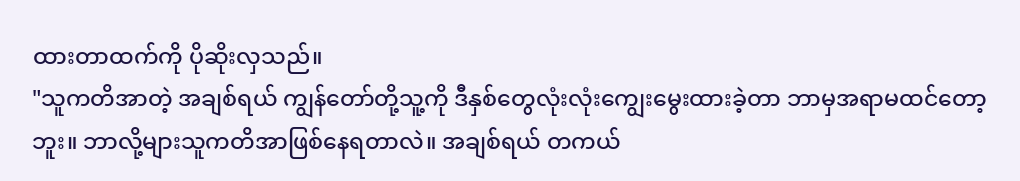ထားတာထက်ကို ပိုဆိုးလှသည်။
"သူကတိအာတဲ့ အချစ်ရယ် ကျွန်တော်တို့သူ့ကို ဒီနှစ်တွေလုံးလုံးကျွေးမွေးထားခဲ့တာ ဘာမှအရာမထင်တော့ဘူး။ ဘာလို့များသူကတိအာဖြစ်နေရတာလဲ။ အချစ်ရယ် တကယ်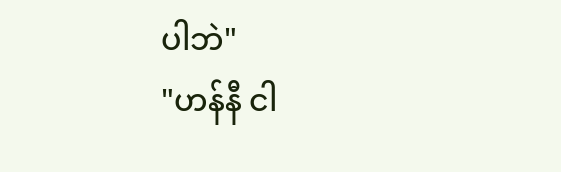ပါဘဲ"
"ဟန်နီ ငါ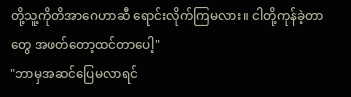တို့သူ့ကိုတိအာဂေဟာဆီ ရောင်းလိုက်ကြမလား။ ငါတို့ကုန်ခဲ့တာတွေ အဖတ်တော့ထင်တာပေါ့"
"ဘာမှအဆင်ပြေမလာရင်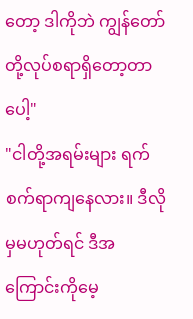တော့ ဒါကိုဘဲ ကျွန်တော်တို့လုပ်စရာရှိတော့တာပေါ့"
"ငါတို့အရမ်းများ ရက်စက်ရာကျနေလား။ ဒီလိုမှမဟုတ်ရင် ဒီအကြောင်းကိုမေ့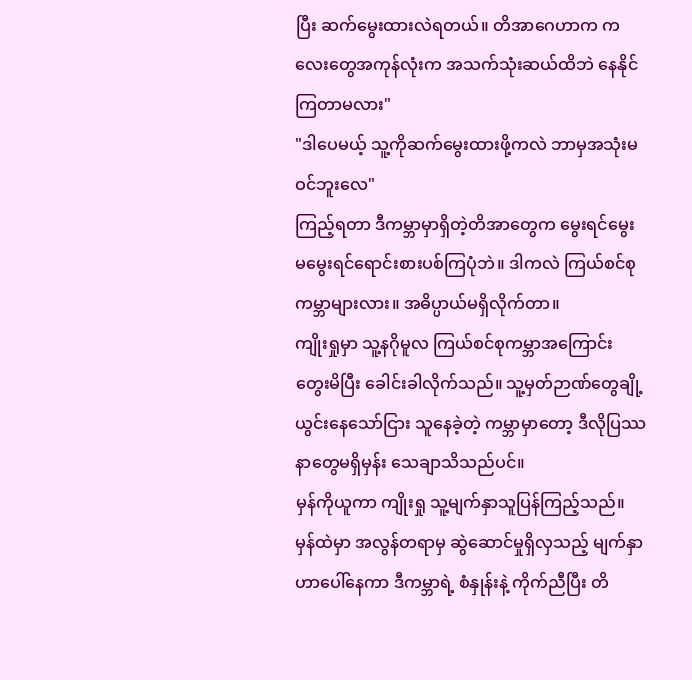ပြီး ဆက်မွေးထားလဲရတယ်။ တိအာဂေဟာက ကလေးတွေအကုန်လုံးက အသက်သုံးဆယ်ထိဘဲ နေနိုင်ကြတာမလား"
"ဒါပေမယ့် သူ့ကိုဆက်မွေးထားဖို့ကလဲ ဘာမှအသုံးမဝင်ဘူးလေ"
ကြည့်ရတာ ဒီကမ္ဘာမှာရှိတဲ့တိအာတွေက မွေးရင်မွေး မမွေးရင်ရောင်းစားပစ်ကြပုံဘဲ။ ဒါကလဲ ကြယ်စင်စုကမ္ဘာများလား။ အဓိပ္ပာယ်မရှိလိုက်တာ။
ကျိုးရှုမှာ သူ့နဂိုမူလ ကြယ်စင်စုကမ္ဘာအကြောင်း တွေးမိပြီး ခေါင်းခါလိုက်သည်။ သူ့မှတ်ဉာဏ်တွေချို့ယွင်းနေသော်ငြား သူနေခဲ့တဲ့ ကမ္ဘာမှာတော့ ဒီလိုပြဿနာတွေမရှိမှန်း သေချာသိသည်ပင်။
မှန်ကိုယူကာ ကျိုးရှု သူ့မျက်နှာသူပြန်ကြည့်သည်။ မှန်ထဲမှာ အလွန်တရာမှ ဆွဲဆောင်မှုရှိလှသည့် မျက်နှာဟာပေါ်နေကာ ဒီကမ္ဘာရဲ့ စံနှုန်းနဲ့ ကိုက်ညီပြီး တိ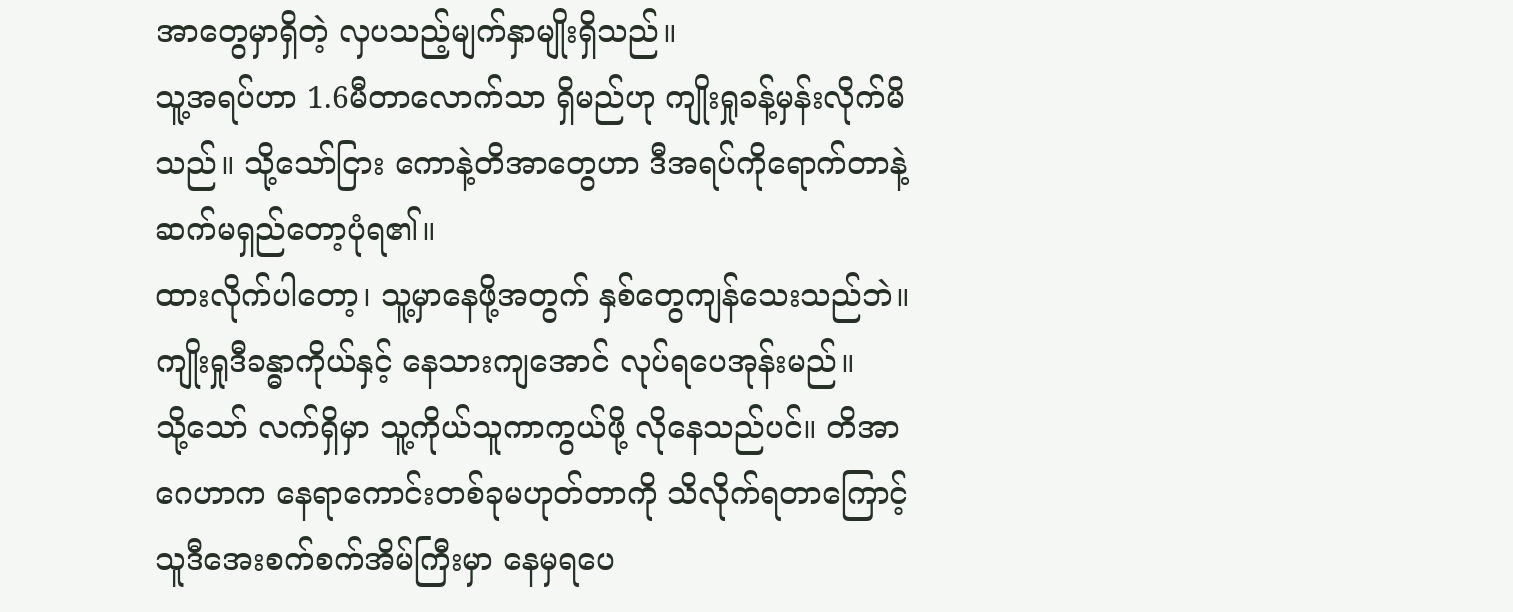အာတွေမှာရှိတဲ့ လှပသည့်မျက်နှာမျိုးရှိသည်။
သူ့အရပ်ဟာ 1.6မီတာလောက်သာ ရှိမည်ဟု ကျိုးရှုခန့်မှန်းလိုက်မိသည်။ သို့သော်ငြား ကောနဲ့တိအာတွေဟာ ဒီအရပ်ကိုရောက်တာနဲ့ ဆက်မရှည်တော့ပုံရ၏။
ထားလိုက်ပါတော့၊ သူ့မှာနေဖို့အတွက် နှစ်တွေကျန်သေးသည်ဘဲ။ ကျိုးရှုဒီခန္ဓာကိုယ်နှင့် နေသားကျအောင် လုပ်ရပေအုန်းမည်။
သို့သော် လက်ရှိမှာ သူ့ကိုယ်သူကာကွယ်ဖို့ လိုနေသည်ပင်။ တိအာဂေဟာက နေရာကောင်းတစ်ခုမဟုတ်တာကို သိလိုက်ရတာကြောင့် သူဒီအေးစက်စက်အိမ်ကြီးမှာ နေမှရပေ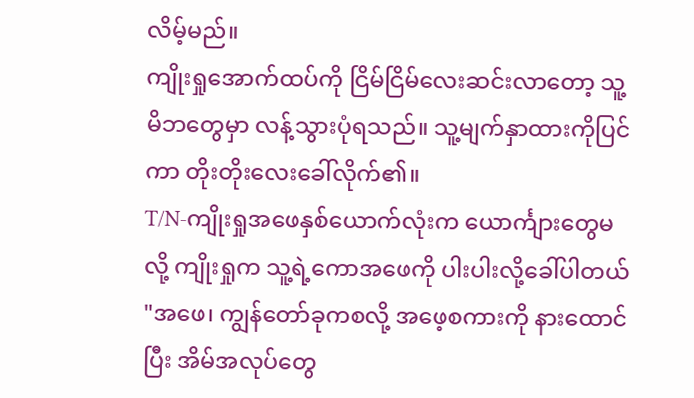လိမ့်မည်။
ကျိုးရှုအောက်ထပ်ကို ငြိမ်ငြိမ်လေးဆင်းလာတော့ သူ့မိဘတွေမှာ လန့်သွားပုံရသည်။ သူ့မျက်နှာထားကိုပြင်ကာ တိုးတိုးလေးခေါ်လိုက်၏။
T/N-ကျိုးရှုအဖေနှစ်ယောက်လုံးက ယောင်္ကျားတွေမလို့ ကျိုးရှုက သူ့ရဲ့ကောအဖေကို ပါးပါးလို့ခေါ်ပါတယ်
"အဖေ၊ ကျွန်တော်ခုကစလို့ အဖေ့စကားကို နားထောင်ပြီး အိမ်အလုပ်တွေ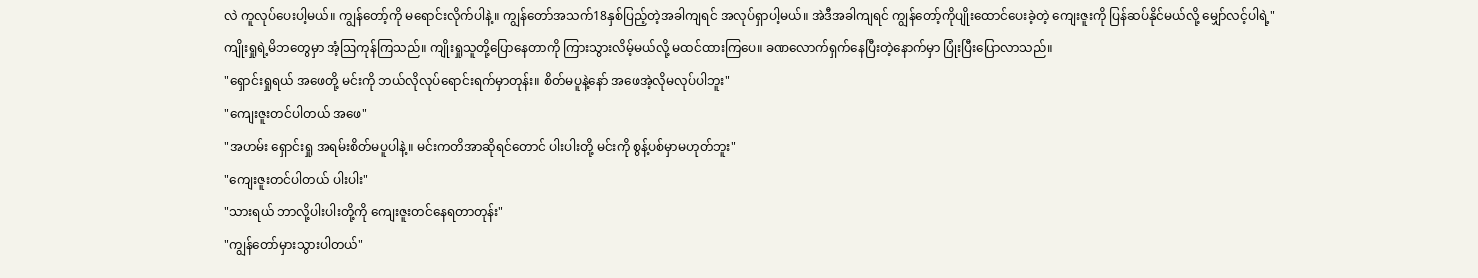လဲ ကူလုပ်ပေးပါ့မယ်။ ကျွန်တော့်ကို မရောင်းလိုက်ပါနဲ့။ ကျွန်တော်အသက်18နှစ်ပြည့်တဲ့အခါကျရင် အလုပ်ရှာပါ့မယ်။ အဲဒီအခါကျရင် ကျွန်တော့်ကိုပျိုးထောင်ပေးခဲ့တဲ့ ကျေးဇူးကို ပြန်ဆပ်နိုင်မယ်လို့ မျှော်လင့်ပါရဲ့"
ကျိုးရှုရဲ့မိဘတွေမှာ အံ့ဩကုန်ကြသည်။ ကျိုးရှုသူတို့ပြောနေတာကို ကြားသွားလိမ့်မယ်လို့ မထင်ထားကြပေ။ ခဏလောက်ရှက်နေပြီးတဲ့နောက်မှာ ပြုံးပြီးပြောလာသည်။
"ရှောင်းရှုရယ် အဖေတို့ မင်းကို ဘယ်လိုလုပ်ရောင်းရက်မှာတုန်း။ စိတ်မပူနဲ့နော် အဖေအဲ့လိုမလုပ်ပါဘူး"
"ကျေးဇူးတင်ပါတယ် အဖေ"
"အဟမ်း ရှောင်းရှု အရမ်းစိတ်မပူပါနဲ့။ မင်းကတိအာဆိုရင်တောင် ပါးပါးတို့ မင်းကို စွန့်ပစ်မှာမဟုတ်ဘူး"
"ကျေးဇူးတင်ပါတယ် ပါးပါး"
"သားရယ် ဘာလို့ပါးပါးတို့ကို ကျေးဇူးတင်နေရတာတုန်း"
"ကျွန်တော်မှားသွားပါတယ်"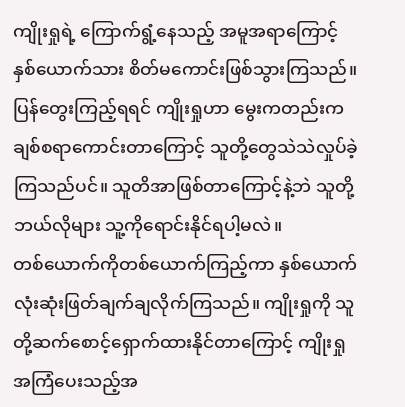ကျိုးရှုရဲ့ ကြောက်ရွံ့နေသည့် အမူအရာကြောင့် နှစ်ယောက်သား စိတ်မကောင်းဖြစ်သွားကြသည်။ ပြန်တွေးကြည့်ရရင် ကျိုးရှုဟာ မွေးကတည်းက ချစ်စရာကောင်းတာကြောင့် သူတို့တွေသဲသဲလှုပ်ခဲ့ကြသည်ပင်။ သူတိအာဖြစ်တာကြောင့်နဲ့ဘဲ သူတို့ဘယ်လိုများ သူ့ကိုရောင်းနိုင်ရပါ့မလဲ။
တစ်ယောက်ကိုတစ်ယောက်ကြည့်ကာ နှစ်ယောက်လုံးဆုံးဖြတ်ချက်ချလိုက်ကြသည်။ ကျိုးရှုကို သူတို့ဆက်စောင့်ရှောက်ထားနိုင်တာကြောင့် ကျိုးရှုအကြံပေးသည့်အ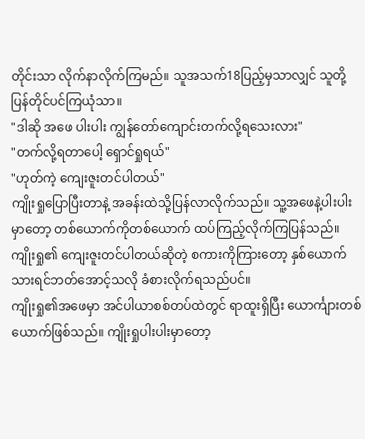တိုင်းသာ လိုက်နာလိုက်ကြမည်။ သူအသက်18ပြည့်မှသာလျှင် သူတို့ပြန်တိုင်ပင်ကြယုံသာ။
"ဒါဆို အဖေ ပါးပါး ကျွန်တော်ကျောင်းတက်လို့ရသေးလား"
"တက်လို့ရတာပေါ့ ရှောင်ရှုရယ်"
"ဟုတ်ကဲ့ ကျေးဇူးတင်ပါတယ်"
ကျိုးရှုပြောပြီးတာနဲ့ အခန်းထဲသို့ပြန်လာလိုက်သည်။ သူ့အဖေနဲ့ပါးပါးမှာတော့ တစ်ယောက်ကိုတစ်ယောက် ထပ်ကြည့်လိုက်ကြပြန်သည်။ ကျိုးရှု၏ ကျေးဇူးတင်ပါတယ်ဆိုတဲ့ စကားကိုကြားတော့ နှစ်ယောက်သားရင်ဘတ်အောင့်သလို ခံစားလိုက်ရသည်ပင်။
ကျိုးရှု၏အဖေမှာ အင်ပါယာစစ်တပ်ထဲတွင် ရာထူးရှိပြီး ယောင်္ကျားတစ်ယောက်ဖြစ်သည်။ ကျိုးရှုပါးပါးမှာတော့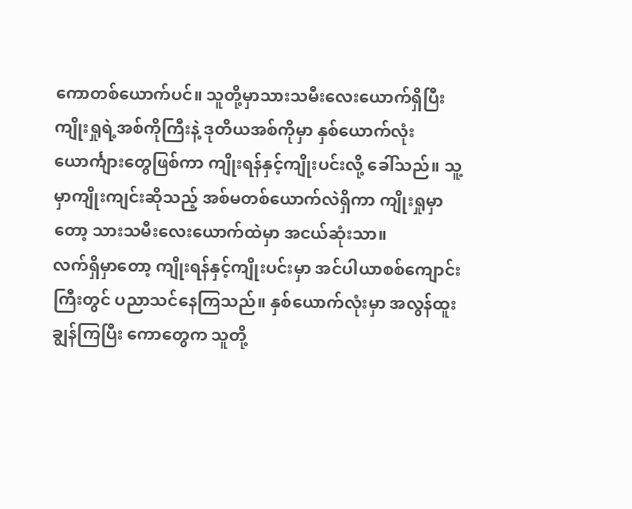ကောတစ်ယောက်ပင်။ သူတို့မှာသားသမီးလေးယောက်ရှိပြီး ကျိုးရှုရဲ့အစ်ကိုကြီးနဲ့ ဒုတိယအစ်ကိုမှာ နှစ်ယောက်လုံး ယောင်္ကျားတွေဖြစ်ကာ ကျိုးရန်နှင့်ကျိုးပင်းလို့ ခေါ်သည်။ သူ့မှာကျိုးကျင်းဆိုသည့် အစ်မတစ်ယောက်လဲရှိကာ ကျိုးရှုမှာတော့ သားသမီးလေးယောက်ထဲမှာ အငယ်ဆုံးသာ။
လက်ရှိမှာတော့ ကျိုးရန်နှင့်ကျိုးပင်းမှာ အင်ပါယာစစ်ကျောင်းကြီးတွင် ပညာသင်နေကြသည်။ နှစ်ယောက်လုံးမှာ အလွန်ထူးချွန်ကြပြီး ကောတွေက သူတို့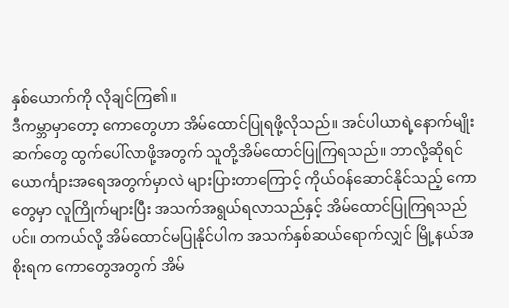နှစ်ယောက်ကို လိုချင်ကြ၏။
ဒီကမ္ဘာမှာတော့ ကောတွေဟာ အိမ်ထောင်ပြုရဖို့လိုသည်။ အင်ပါယာရဲ့နောက်မျိုးဆက်တွေ ထွက်ပေါ်လာဖို့အတွက် သူတို့အိမ်ထောင်ပြုကြရသည်။ ဘာလို့ဆိုရင် ယောင်္ကျားအရေအတွက်မှာလဲ များပြားတာကြောင့် ကိုယ်ဝန်ဆောင်နိုင်သည့် ကောတွေမှာ လူကြိုက်များပြီး အသက်အရွယ်ရလာသည်နှင့် အိမ်ထောင်ပြုကြရသည်ပင်။ တကယ်လို့ အိမ်ထောင်မပြုနိုင်ပါက အသက်နှစ်ဆယ်ရောက်လျှင် မြို့နယ်အစိုးရက ကောတွေအတွက် အိမ်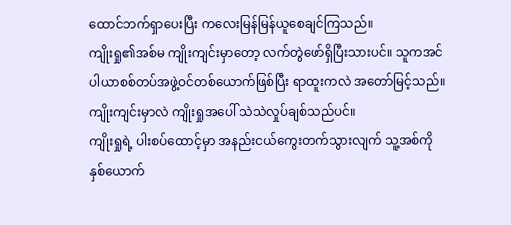ထောင်ဘက်ရှာပေးပြီး ကလေးမြန်မြန်ယူစေချင်ကြသည်။
ကျိုးရှု၏အစ်မ ကျိုးကျင်းမှာတော့ လက်တွဲဖော်ရှိပြီးသားပင်။ သူကအင်ပါယာစစ်တပ်အဖွဲ့ဝင်တစ်ယောက်ဖြစ်ပြီး ရာထူးကလဲ အတော်မြင့်သည်။ ကျိုးကျင်းမှာလဲ ကျိုးရှုအပေါ် သဲသဲလှုပ်ချစ်သည်ပင်။
ကျိုးရှုရဲ့ ပါးစပ်ထောင့်မှာ အနည်းငယ်ကွေးတက်သွားလျက် သူ့အစ်ကိုနှစ်ယောက်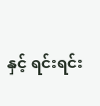နှင့် ရင်းရင်း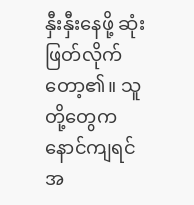နှီးနှီးနေဖို့ ဆုံးဖြတ်လိုက်တော့၏။ သူတို့တွေက နောင်ကျရင် အ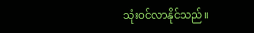သုံးဝင်လာနိုင်သည်။